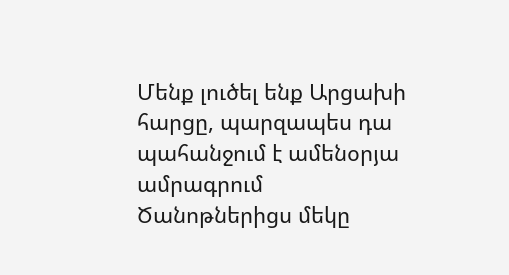Մենք լուծել ենք Արցախի հարցը, պարզապես դա պահանջում է ամենօրյա ամրագրում
Ծանոթներիցս մեկը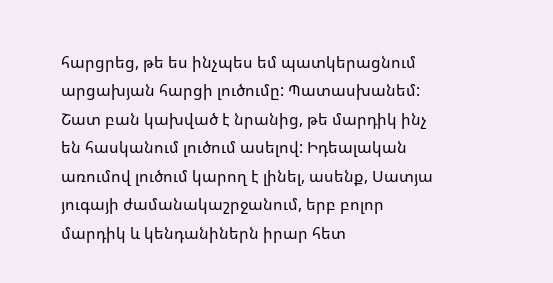հարցրեց, թե ես ինչպես եմ պատկերացնում արցախյան հարցի լուծումը: Պատասխանեմ: Շատ բան կախված է նրանից, թե մարդիկ ինչ են հասկանում լուծում ասելով: Իդեալական առումով լուծում կարող է լինել, ասենք, Սատյա յուգայի ժամանակաշրջանում, երբ բոլոր մարդիկ և կենդանիներն իրար հետ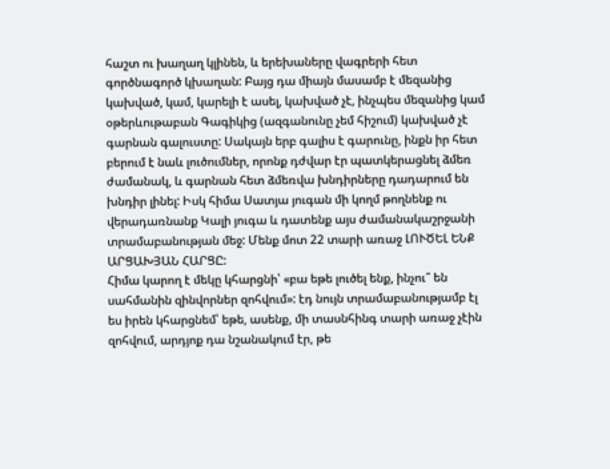հաշտ ու խաղաղ կլինեն, և երեխաները վագրերի հետ գործնագործ կխաղան: Բայց դա միայն մասամբ է մեզանից կախված, կամ, կարելի է ասել, կախված չէ, ինչպես մեզանից կամ օթերևութաբան Գագիկից (ազգանունը չեմ հիշում) կախված չէ գարնան գալուստը: Սակայն երբ գալիս է գարունը, ինքն իր հետ բերում է նաև լուծումներ, որոնք դժվար էր պատկերացնել ձմեռ ժամանակ, և գարնան հետ ձմեռվա խնդիրները դադարում են խնդիր լինել: Իսկ հիմա Սատյա յուգան մի կողմ թողնենք ու վերադառնանք Կալի յուգա և դատենք այս ժամանակաշրջանի տրամաբանության մեջ: Մենք մոտ 22 տարի առաջ ԼՈՒԾԵԼ ԵՆՔ ԱՐՑԱԽՅԱՆ ՀԱՐՑԸ:
Հիմա կարող է մեկը կհարցնի՝ «բա եթե լուծել ենք, ինչու՞ են սահմանին զինվորներ զոհվում»: էդ նույն տրամաբանությամբ էլ ես իրեն կհարցնեմ՝ եթե, ասենք, մի տասնհինգ տարի առաջ չէին զոհվում, արդյոք դա նշանակում էր, թե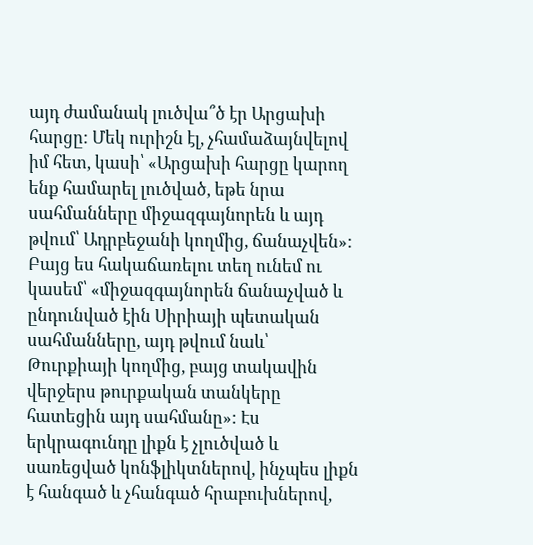այդ ժամանակ լուծվա՞ծ էր Արցախի հարցը: Մեկ ուրիշն էլ, չհամաձայնվելով իմ հետ, կասի՝ «Արցախի հարցը կարող ենք համարել լուծված, եթե նրա սահմանները միջազգայնորեն և այդ թվում՝ Ադրբեջանի կողմից, ճանաչվեն»: Բայց ես հակաճառելու տեղ ունեմ ու կասեմ՝ «միջազգայնորեն ճանաչված և ընդունված էին Սիրիայի պետական սահմանները, այդ թվում նաև՝ Թուրքիայի կողմից, բայց տակավին վերջերս թուրքական տանկերը հատեցին այդ սահմանը»: Էս երկրագունդը լիքն է չլուծված և սառեցված կոնֆլիկտներով, ինչպես լիքն է հանգած և չհանգած հրաբուխներով,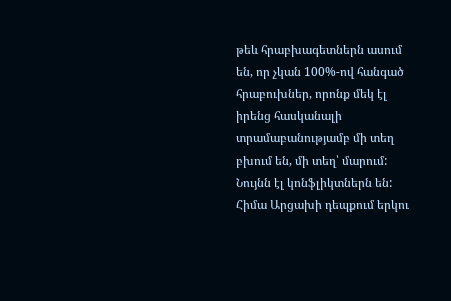թեև հրաբխագետներն ասում են, որ չկան 100%-ով հանգած հրաբուխներ, որոնք մեկ էլ իրենց հասկանալի տրամաբանությամբ մի տեղ բխում են, մի տեղ՝ մարում: Նույնն էլ կոնֆլիկտներն են:
Հիմա Արցախի դեպքում երկու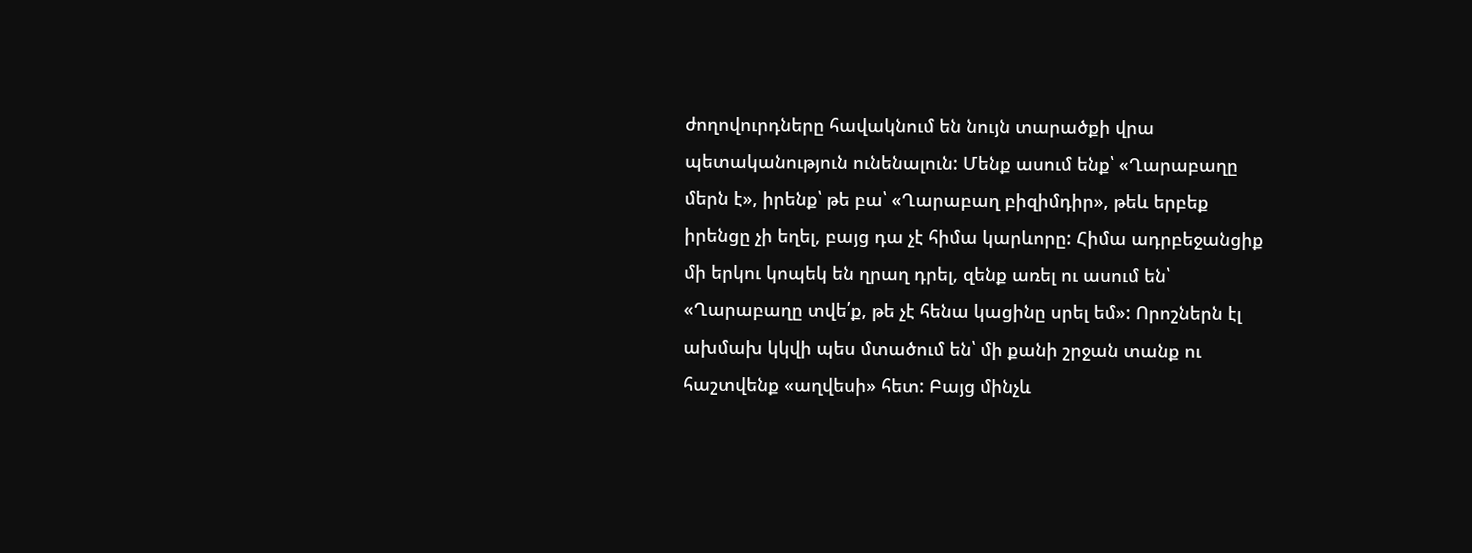ժողովուրդները հավակնում են նույն տարածքի վրա պետականություն ունենալուն: Մենք ասում ենք՝ «Ղարաբաղը մերն է», իրենք՝ թե բա՝ «Ղարաբաղ բիզիմդիր», թեև երբեք իրենցը չի եղել, բայց դա չէ հիմա կարևորը: Հիմա ադրբեջանցիք մի երկու կոպեկ են ղրաղ դրել, զենք առել ու ասում են՝ «Ղարաբաղը տվե՛ք, թե չէ հենա կացինը սրել եմ»: Որոշներն էլ ախմախ կկվի պես մտածում են՝ մի քանի շրջան տանք ու հաշտվենք «աղվեսի» հետ: Բայց մինչև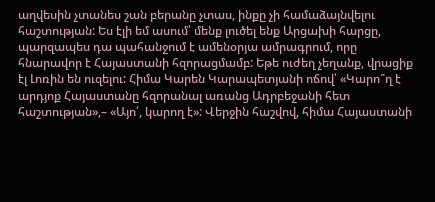աղվեսին չտանես շան բերանը չտաս, ինքը չի համաձայնվելու հաշտության: Ես էլի եմ ասում՝ մենք լուծել ենք Արցախի հարցը, պարզապես դա պահանջում է ամենօրյա ամրագրում, որը հնարավոր է Հայաստանի հզորացմամբ: Եթե ուժեղ չեղանք, վրացիք էլ Լոռին են ուզելու: Հիմա Կարեն Կարապետյանի ոճով՝ «Կարո՞ղ է արդյոք Հայաստանը հզորանալ առանց Ադրբեջանի հետ հաշտության»,– «Այո՛, կարող է»: Վերջին հաշվով, հիմա Հայաստանի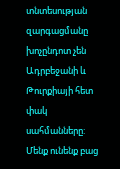տնտեսության զարգացմանը խոչընդոտ չեն Ադրբեջանի և Թուրքիայի հետ փակ սահմանները: Մենք ունենք բաց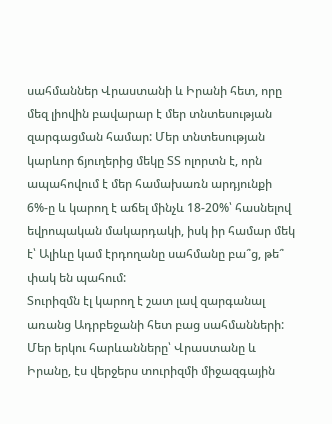սահմաններ Վրաստանի և Իրանի հետ, որը մեզ լիովին բավարար է մեր տնտեսության զարգացման համար: Մեր տնտեսության կարևոր ճյուղերից մեկը ՏՏ ոլորտն է, որն ապահովում է մեր համախառն արդյունքի 6%-ը և կարող է աճել մինչև 18-20%՝ հասնելով եվրոպական մակարդակի, իսկ իր համար մեկ է՝ Ալիևը կամ էրդողանը սահմանը բա՞ց, թե՞ փակ են պահում:
Տուրիզմն էլ կարող է շատ լավ զարգանալ առանց Ադրբեջանի հետ բաց սահմանների: Մեր երկու հարևանները՝ Վրաստանը և Իրանը, էս վերջերս տուրիզմի միջազգային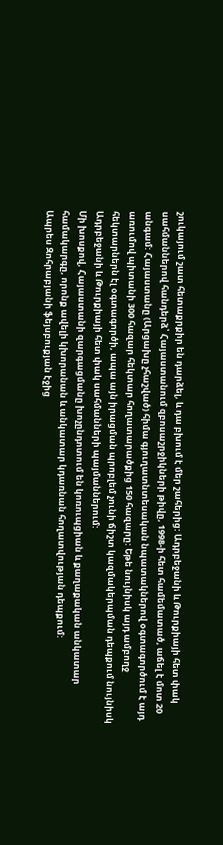շուկայում շատ հետաքրքիր են դարձել, և դա բխում է մեր շահերից: Ադրբեջանի և Թուրքիայի հետ փակ սահմաններով հանդերձ՝ Հայաստանում զբոսաշրջիկների թիվը, 1998-ի հետ համեմատած, աճել է մոտ 20 անգամ: Հայաստանը (Արցախը չհաշված) հիմա գյուղատնտեսական նպատակներով օգտագործում է այդ առումով պիտանի 300 հազար հեկտար հողատարածքից 150 հազարը: Եթե նույնիսկ այդ ամբողջ հեկտարներն էլ օգտագործի, ապա այն իրացման պրոբլեմ չունի ճիշտ կազմակերպման դեպքում նույնիսկ Ադրբեջանի և Թուրքիայի հետ փակ սահմանների պայմաններում:
Մի խոսքով, Հայաստանի զարգացմանը խոչընդոտում են կոռուպցիան և քաղաքական անկատար համակարգը, որոնք ավելի կխորանան և անկատար կդառնան հողատվության դեպքում:
Ապրես Զոհրաբյանի ֆեյսբուքյան էջից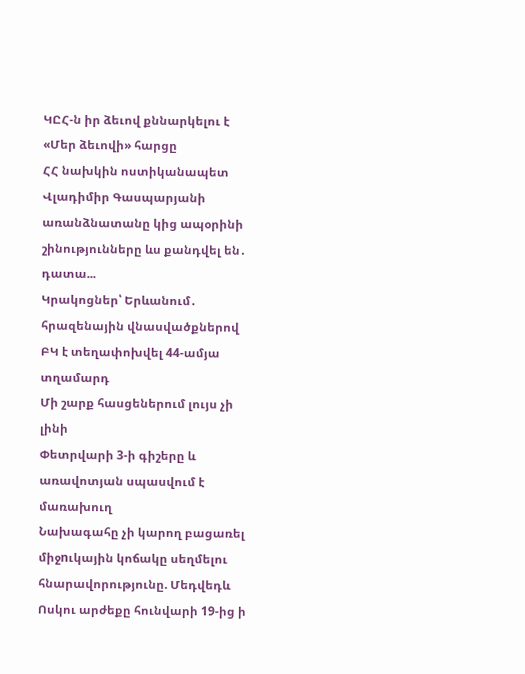ԿԸՀ-ն իր ձեւով քննարկելու է «Մեր ձեւովի» հարցը
ՀՀ նախկին ոստիկանապետ Վլադիմիր Գասպարյանի առանձնատանը կից ապօրինի շինությունները ևս քանդվել են․ դատա...
Կրակոցներ՝ Երևանում․ հրազենային վնասվածքներով ԲԿ է տեղափոխվել 44-ամյա տղամարդ
Մի շարք հասցեներում լույս չի լինի
Փետրվարի 3-ի գիշերը և առավոտյան սպասվում է մառախուղ
Նախագահը չի կարող բացառել միջnւկային կոճակը սեղմելու հնարավորությունը. Մեդվեդև
Ոսկու արժեքը հունվարի 19-ից ի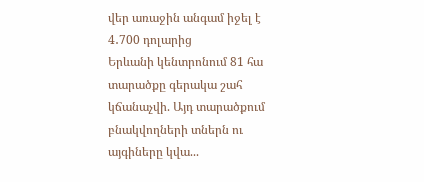վեր առաջին անգամ իջել է 4․700 դոլարից
Երևանի կենտրոնում 81 հա տարածքը գերակա շահ կճանաչվի. Այդ տարածքում բնակվողների տներն ու այգիները կվա...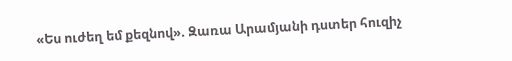«Ես ուժեղ եմ քեզնով». Զառա Արամյանի դստեր հուզիչ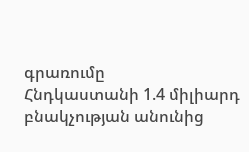գրառումը
Հնդկաստանի 1.4 միլիարդ բնակչության անունից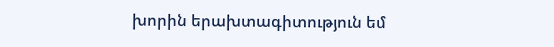խորին երախտագիտություն եմ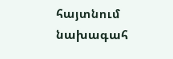հայտնում նախագահ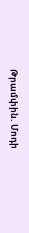Թրամփին. Մոդի